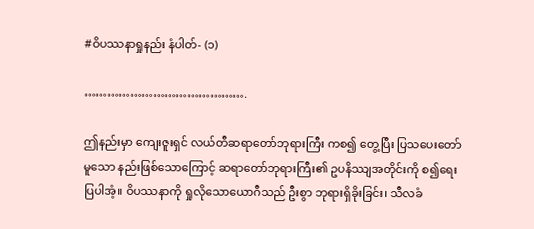#ဝိပဿနာရှုနည်း နံပါတ်- (၁)

…………………………………….

ဤနည်းမှာ ကျေးဇူးရှင် လယ်တီဆရာတော်ဘုရားကြီး ကစ၍ တွေ့ပြီး ပြသပေးတော်မူသော နည်းဖြစ်သောကြောင့် ဆရာတော်ဘုရားကြီး၏ ဥပနိဿျအတိုင်းကို စ၍ရေးပြပါအံ့။ ဝိပဿနာကို ရှုလိုသောယောဂီသည် ဦးစွာ ဘုရားရှိခိုးခြင်း၊ သီလခံ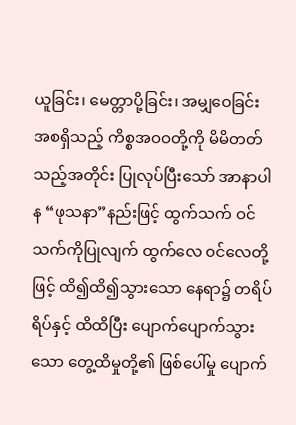ယူခြင်း၊ မေတ္တာပို့ခြင်း၊ အမျှဝေခြင်း အစရှိသည့် ကိစ္စအဝဝတို့ကို မိမိတတ်သည့်အတိုင်း ပြုလုပ်ပြီးသော် အာနာပါန “ဖုသနာ”နည်းဖြင့် ထွက်သက် ဝင်သက်ကိုပြုလျက် ထွက်လေ ၀င်လေတို့ဖြင့် ထိ၍ထိ၍သွားသော နေရာ၌ တရိပ်ရိပ်နှင့် ထိထိပြီး ပျောက်ပျောက်သွားသော တွေ့ထိမှုတို့၏ ဖြစ်ပေါ်မှု ပျောက်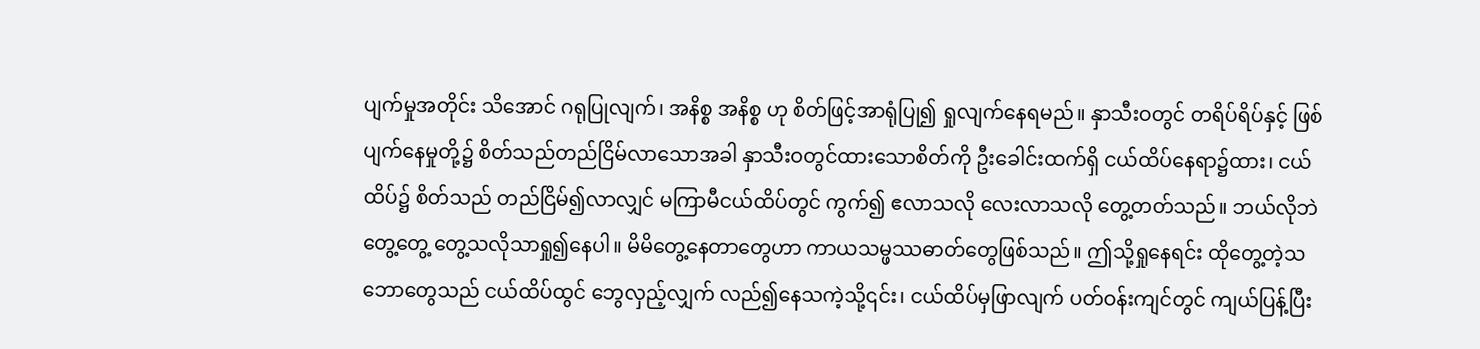ပျက်မှုအတိုင်း သိအောင် ဂရုပြုလျက်၊ အနိစ္စ အနိစ္စ ဟု စိတ်ဖြင့်အာရုံပြု၍ ရှုလျက်နေရမည်။ နှာသီးဝတွင် တရိပ်ရိပ်နှင့် ဖြစ်ပျက်နေမှုတို့၌ စိတ်သည်တည်ငြိမ်လာသောအခါ နှာသီးဝတွင်ထားသောစိတ်ကို ဦးခေါင်းထက်ရှိ ငယ်ထိပ်နေရာ၌ထား၊ ငယ်ထိပ်၌ စိတ်သည် တည်ငြိမ်၍လာလျှင် မကြာမီငယ်ထိပ်တွင် ကွက်၍ ဧလာသလို လေးလာသလို တွေ့တတ်သည်။ ဘယ်လိုဘဲတွေ့တွေ့ တွေ့သလိုသာရှု၍နေပါ။ မိမိတွေ့နေတာတွေဟာ ကာယသမ္ဖဿဓာတ်တွေဖြစ်သည်။ ဤသို့ရှုနေရင်း ထိုတွေ့တဲ့သဘောတွေသည် ငယ်ထိပ်ထွင် ဘွေလှည့်လျှက် လည်၍နေသကဲ့သို့၎င်း၊ ငယ်ထိပ်မှဖြာလျက် ပတ်ဝန်းကျင်တွင် ကျယ်ပြန့်ပြီး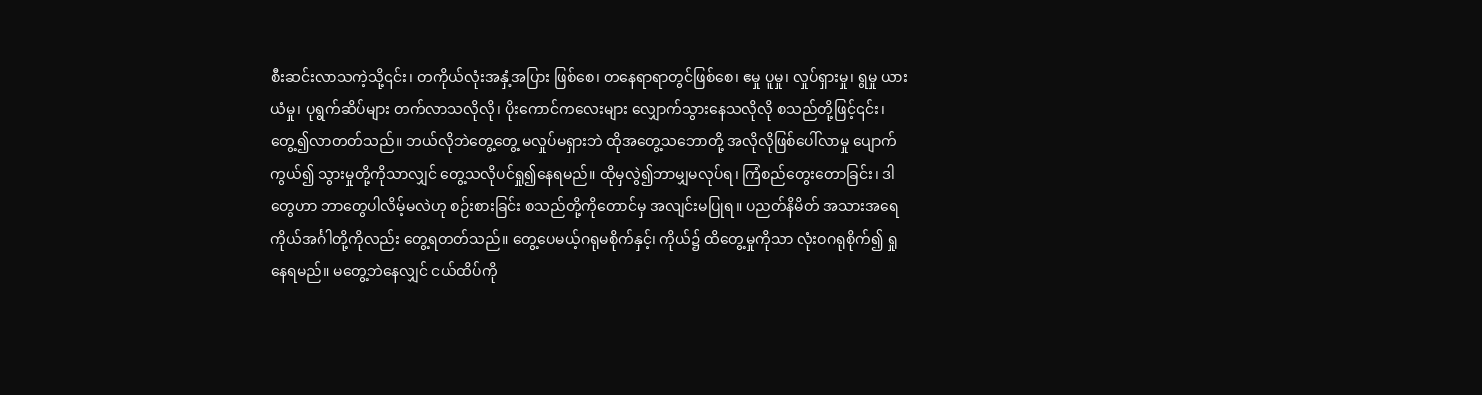စီးဆင်းလာသကဲ့သို့၎င်း၊ တကိုယ်လုံးအနှံ့အပြား ဖြစ်စေ၊ တနေရာရာတွင်ဖြစ်စေ၊ ဧမှု ပူမှု၊ လှုပ်ရှားမှု၊ ရွမှု ယားယံမှု၊ ပုရွက်ဆိပ်များ တက်လာသလိုလို၊ ပိုးကောင်ကလေးများ လျှောက်သွားနေသလိုလို စသည်တို့ဖြင့်၎င်း၊ တွေ့၍လာတတ်သည်။ ဘယ်လိုဘဲတွေ့တွေ့ မလှုပ်မရှားဘဲ ထိုအတွေ့သဘောတို့ အလိုလိုဖြစ်ပေါ်လာမှု ပျောက်ကွယ်၍ သွားမှုတို့ကိုသာလျှင် တွေ့သလိုပင်ရှု၍နေရမည်။ ထိုမှလွဲ၍ဘာမျှမလုပ်ရ၊ ကြံစည်တွေးတောခြင်း၊ ဒါတွေဟာ ဘာတွေပါလိမ့်မလဲဟု စဉ်းစားခြင်း စသည်တို့ကိုတောင်မှ အလျင်းမပြုရ။ ပညတ်နိမိတ် အသားအရေ ကိုယ်အင်္ဂါတို့ကိုလည်း တွေ့ရတတ်သည်။ တွေ့ပေမယ့်ဂရုမစိုက်နှင့်၊ ကိုယ်၌ ထိတွေ့မှုကိုသာ လုံးဝဂရုစိုက်၍ ရှုနေရမည်။ မတွေ့ဘဲနေလျှင် ငယ်ထိပ်ကို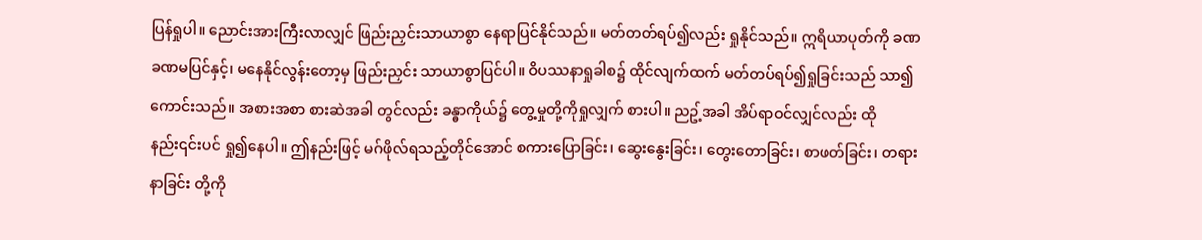ပြန်ရှုပါ။ ညောင်းအားကြီးလာလျှင် ဖြည်းညှင်းသာယာစွာ နေရာပြင်နိုင်သည်။ မတ်တတ်ရပ်၍လည်း ရှုနိုင်သည်။ ဣရိယာပုတ်ကို ခဏခဏမပြင်နှင့်၊ မနေနိုင်လွန်းတော့မှ ဖြည်းညှင်း သာယာစွာပြင်ပါ။ ဝိပဿနာရှုခါစ၌ ထိုင်လျက်ထက် မတ်တပ်ရပ်၍ရှုခြင်းသည် သာ၍ကောင်းသည်။ အစားအစာ စားဆဲအခါ တွင်လည်း ခန္ဓာကိုယ်၌ တွေ့မှုတို့ကိုရှုလျှက် စားပါ။ ညဥ့်အခါ အိပ်ရာဝင်လျှင်လည်း ထိုနည်း၎င်းပင် ရှု၍နေပါ။ ဤနည်းဖြင့် မဂ်ဖိုလ်ရသည့်တိုင်အောင် စကားပြောခြင်း၊ ဆွေးနွေးခြင်း၊ တွေးတောခြင်း၊ စာဖတ်ခြင်း၊ တရားနာခြင်း တို့ကို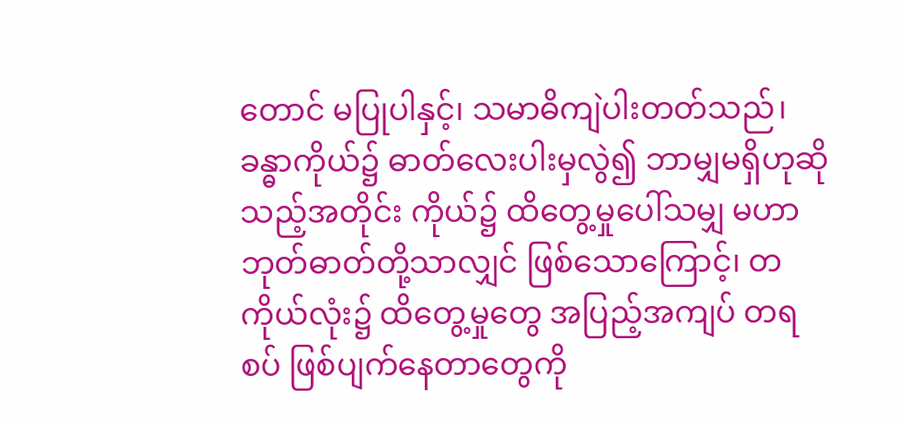တောင် မပြုပါနှင့်၊ သမာဓိကျဲပါးတတ်သည်၊ ခန္ဓာကိုယ်၌ ဓာတ်လေးပါးမှလွဲ၍ ဘာမျှမရှိဟုဆိုသည့်အတိုင်း ကိုယ်၌ ထိတွေ့မှုပေါ်သမျှ မဟာဘုတ်ဓာတ်တို့သာလျှင် ဖြစ်သောကြောင့်၊ တကိုယ်လုံး၌ ထိတွေ့မှုတွေ အပြည့်အကျပ် တရစပ် ဖြစ်ပျက်နေတာတွေကို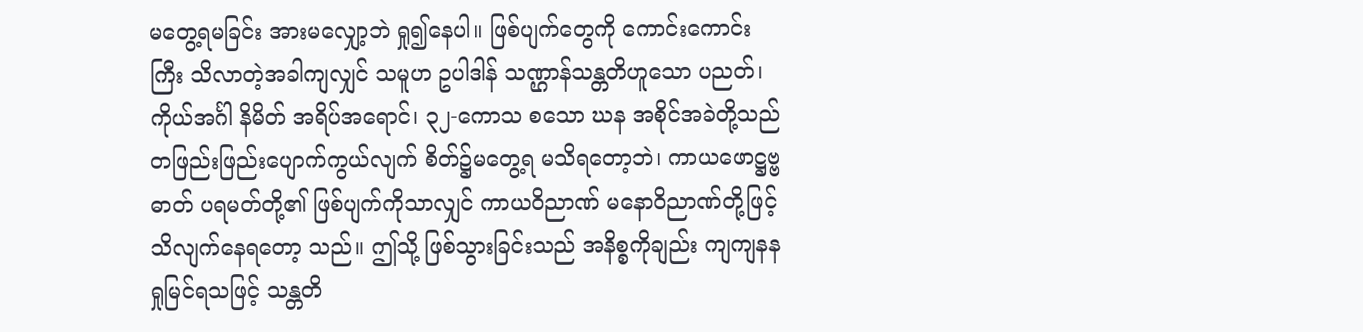မတွေ့ရမခြင်း အားမလျှော့ဘဲ ရှု၍နေပါ။ ဖြစ်ပျက်တွေကို ကောင်းကောင်းကြီး သိလာတဲ့အခါကျလျှင် သမူဟ ဥပါဒါန် သဏ္ဌာန်သန္တတိဟူသော ပညတ်၊ ကိုယ်အင်္ဂါ နိမိတ် အရိပ်အရောင်၊ ၃၂-ကောသ စသော ဃန အစိုင်အခဲတို့သည် တဖြည်းဖြည်းပျောက်ကွယ်လျက် စိတ်၌မတွေ့ရ မသိရတော့ဘဲ၊ ကာယဖောဋ္ဌဗ္ဗဓာတ် ပရမတ်တို့၏ ဖြစ်ပျက်ကိုသာလျှင် ကာယဝိညာဏ် မနောဝိညာဏ်တို့ဖြင့် သိလျက်နေရတော့ သည်။ ဤသို့ ဖြစ်သွားခြင်းသည် အနိစ္စကိုချည်း ကျကျနန ရှုမြင်ရသဖြင့် သန္တတိ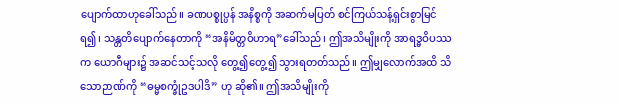ပျောက်ထာဟုခေါ်သည်။ ခဏပစ္စုပ္ပန် အနိစ္စကို အဆက်မပြတ် စင်ကြယ်သန့်ရှင်းစွာမြင်ရ၍၊ သန္တတိပျောက်နေတာကို “အနိမိတ္တဝိဟာရ”ခေါ်သည်၊ ဤအသိမျိုးကို အာရဒ္ဓဝိပဿက ယောဂီများ၌ အဆင်သင့်သလို တွေ့၍တွေ့၍ သွားရတတ်သည်။ ဤမျှလောက်အထိ သိသောဉာဏ်ကို “ဓမ္မစက္ခုံဥဒပါဒိ” ဟု ဆို၏။ ဤအသိမျိုးကို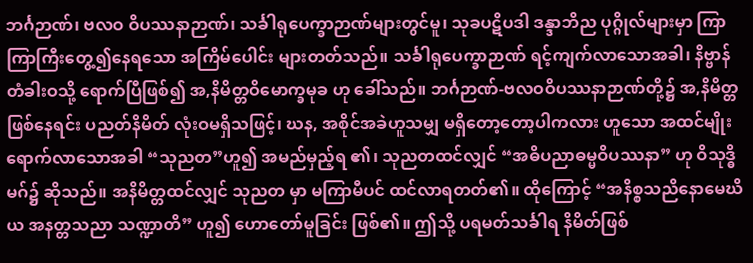ဘင်္ဂဉာဏ်၊ ဗလဝ ဝိပဿနာဉာဏ်၊ သင်္ခါရုပေက္ခာဉာဏ်များတွင်မူ၊ သုခပဋိပဒါ ဒန္ဒာဘိည ပုဂ္ဂိုလ်များမှာ ကြာကြာကြီးတွေ့၍နေရသော အကြိမ်ပေါင်း များတတ်သည်။ သင်္ခါရုပေက္ခာဉာဏ် ရင့်ကျက်လာသောအခါ၊ နိဗ္ဗာန်တံခါးဝသို့ ရောက်ပြီဖြစ်၍ အ,နိမိတ္တဝိမောက္ခမုခ ဟု ခေါ်သည်။ ဘင်္ဂဉာဏ်-ဗလဝဝိပဿနာဉာဏ်တို့၌ အ,နိမိတ္တဖြစ်နေရင်း ပညတ်နိမိတ် လုံးဝမရှိသဖြင့်၊ ဃန, အစိုင်အခဲဟူသမျှ မရှိတော့တော့ပါကလား ဟူသော အထင်မျိုးရောက်လာသောအခါ “သုညတ”ဟူ၍ အမည်မှည့်ရ ၏၊ သုညတထင်လျှင် “အဓိပညာဓမ္မဝိပဿနာ” ဟု ဝိသုဒ္ဓိမဂ်၌ ဆိုသည်။ အနိမိတ္တထင်လျှင် သုညတ မှာ မကြာမီပင် ထင်လာရတတ်၏။ ထိုကြောင့် “အနိစ္စသညိနောမေဃိယ အနတ္တသညာ သဏ္ဍာတိ” ဟူ၍ ဟောတော်မူခြင်း ဖြစ်၏။ ဤသို့ ပရမတ်သင်္ခါရ နိမိတ်ဖြစ်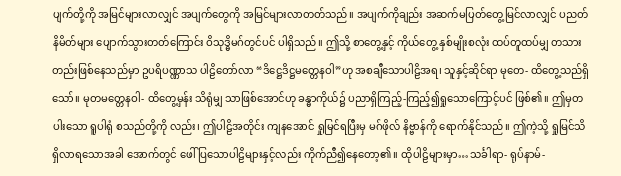ပျက်တို့ကို အမြင်များလာလျှင် အပျက်တွေကို အမြင်များလာတတ်သည်။ အပျက်ကိုချည်း အဆက်မပြတ်တွေ့မြင်လာလျှင် ပညတ်နိမိတ်များ ပျောက်သွားတတ်ကြောင်း ဝိသုဒ္ဓိမဂ်တွင်ပင် ပါရှိသည်။ ဤသို့ စာတွေ့နှင့် ကိုယ်တွေ့ နှစ်မျိုးစလုံး ထပ်တူထပ်မျှ တသားတည်းဖြစ်နေသည်မှာ ဥပရိပဏ္ဏာသ ပါဠိတော်လာ “ဒိဋ္ဌေဒိဋ္ဌမတ္တေနဝါ”ဟု အစချီသောပါဠိအရ၊ သူနှင့်ဆိုင်ရာ မုတေ- ထိတွေ့သည်ရှိသော်။ မုတမတ္တေနဝါ- ထိတွေ့မှန်း သိရုံမျှ သာဖြစ်အောင်ဟု ခန္ဓာကိုယ်၌ ပညာရှိကြည့်-ကြည့်၍ရှုသောကြောင့်ပင် ဖြစ်၏။ ဤမှတပါးသော ရူပါရုံ စသည်တို့ကို လည်း၊ ဤပါဠိအတိုင်း ကျနအောင် ရှုမြင်ရပြီးမှ မဂ်ဖိုလ် နိဗ္ဗာန်ကို ရောက်နိုင်သည်။ ဤကဲ့သို့ ရှုမြင်သိရှိလာရသောအခါ အောက်တွင် ဖေါ်ပြသောပါဠိများနှင့်လည်း ကိုက်ညီ၍နေတော့၏။ ထိုပါဠိများမှာ…သင်္ခါရာ- ရုပ်နာမ်-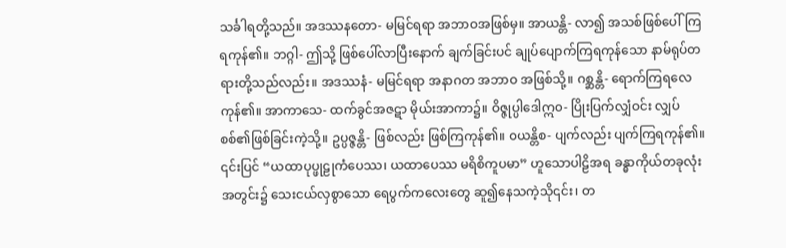သင်္ခါရတို့သည်။ အဒဿနတော- မမြင်ရရာ အဘာဝအဖြစ်မှ။ အာယန္တိ- လာ၍ အသစ်ဖြစ်ပေါ်ကြရကုန်၏။ ဘဂ္ဂါ- ဤသို့ ဖြစ်ပေါ်လာပြီးနောက် ချက်ခြင်းပင် ချုပ်ပျောက်ကြရကုန်သော နာမ်ရုပ်တရားတို့သည်လည်း။ အဒဿနံ- မမြင်ရရာ အနာဂတ အဘာဝ အဖြစ်သို့။ ဂစ္ဆန္တိ- ရောက်ကြရလေကုန်၏။ အာကာသေ- ထက်ခွင်အဇဋာ မိုယ်းအာကာ၌။ ဝိဇ္ဇုပ္ပါဒေါဣ၀- ပြိုးပြက်လျှံဝင်း လျှပ်စစ်၏ဖြစ်ခြင်းကဲ့သို့။ ဥပ္ပဇ္ဇန္တိ- ဖြစ်လည်း ဖြစ်ကြကုန်၏။ ၀ယန္တိစ- ပျက်လည်း ပျက်ကြရကုန်၏။ ၎င်းပြင် “ယထာပုပ္ဖုဠုကံပေဿ၊ ယထာပေဿ မရိစိကူပမာ” ဟူသောပါဠိအရ ခန္ဓာကိုယ်တခုလုံးအတွင်း၌ သေးငယ်လှစွာသော ရေပွက်ကလေးတွေ ဆူ၍နေသကဲ့သို၎င်း၊ တ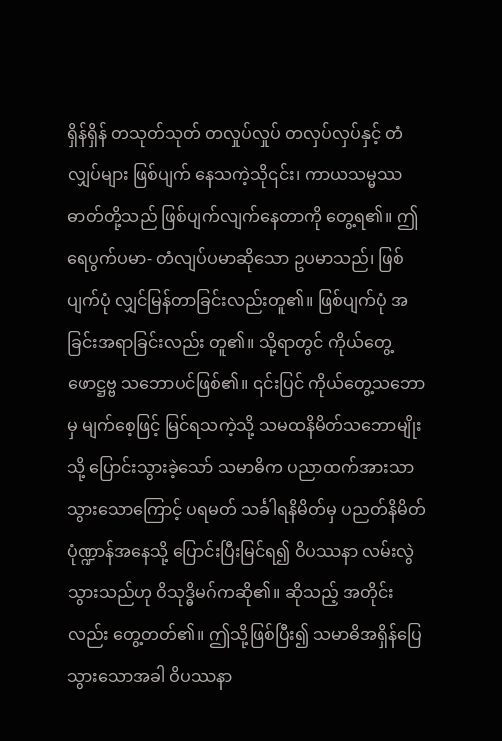ရှိန်ရှိန် တသုတ်သုတ် တလှုပ်လှုပ် တလှပ်လှပ်နှင့် တံလျှပ်များ ဖြစ်ပျက် နေသကဲ့သို၎င်း၊ ကာယသမ္မဿဓာတ်တို့သည် ဖြစ်ပျက်လျက်နေတာကို တွေ့ရ၏။ ဤ ရေပွက်ပမာ- တံလျပ်ပမာဆိုသော ဥပမာသည်၊ ဖြစ်ပျက်ပုံ လျှင်မြန်တာခြင်းလည်းတူ၏။ ဖြစ်ပျက်ပုံ အခြင်းအရာခြင်းလည်း တူ၏။ သို့ရာတွင် ကိုယ်တွေ့ဖောဋ္ဌဗ္ဗ သဘောပင်ဖြစ်၏။ ၎င်းပြင် ကိုယ်တွေ့သဘောမှ မျက်စေ့ဖြင့် မြင်ရသကဲ့သို့ သမထနိမိတ်သဘောမျိုးသို့ ပြောင်းသွားခဲ့သော် သမာဓိက ပညာထက်အားသာသွားသောကြောင့် ပရမတ် သင်္ခါရနိမိတ်မှ ပညတ်နိမိတ်ပုံဏ္ဍာန်အနေသို့ ပြောင်းပြီးမြင်ရ၍ ဝိပဿနာ လမ်းလွဲသွားသည်ဟု ဝိသုဒ္ဓိမဂ်ကဆို၏။ ဆိုသည့် အတိုင်းလည်း တွေ့တတ်၏။ ဤသို့ဖြစ်ပြီး၍ သမာဓိအရှိန်ပြေသွားသောအခါ ဝိပဿနာ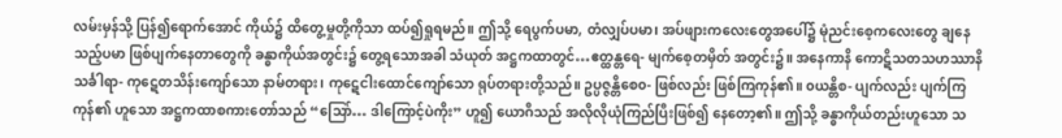လမ်းမှန်သို့ ပြန်၍ရောက်အောင် ကိုယ်၌ ထိတွေ့မှုတို့ကိုသာ ထပ်၍ရှုရမည်။ ဤသို့ ရေပွက်ပမာ, တံလျှပ်ပမာ၊ အပ်ဖျားကလေးတွေအပေါ်၌ မုံညင်းစေ့ကလေးတွေ ချနေသည့်ပမာ ဖြစ်ပျက်နေတာတွေကို ခန္ဓာကိုယ်အတွင်း၌ တွေ့ရသောအခါ သံယုတ် အဋ္ဌကထာတွင်…ဧတ္ထန္တရေ- မျက်စေ့တမှိတ် အတွင်း၌။ အနေကာနိ ကောဋိသတသဟဿာနိသင်္ခါရာ- ကုဋေတသိန်းကျော်သော နာမ်တရား၊ ကုဋေငါးထောင်ကျော်သော ရုပ်တရားတို့သည်။ ဥပ္ပဇ္ဇန္တိစေ၀- ဖြစ်လည်း ဖြစ်ကြကုန်၏။ ၀ယန္တိစ- ပျက်လည်း ပျက်ကြကုန်၏ ဟူသော အဋ္ဌကထာစကားတော်သည် “သြော်… ဒါကြောင့်ပဲကိုး” ဟူ၍ ယောဂီသည် အလိုလိုယုံကြည်ပြီးဖြစ်၍ နေတော့၏။ ဤသို့ ခန္ဓာကိုယ်တည်းဟူသော သ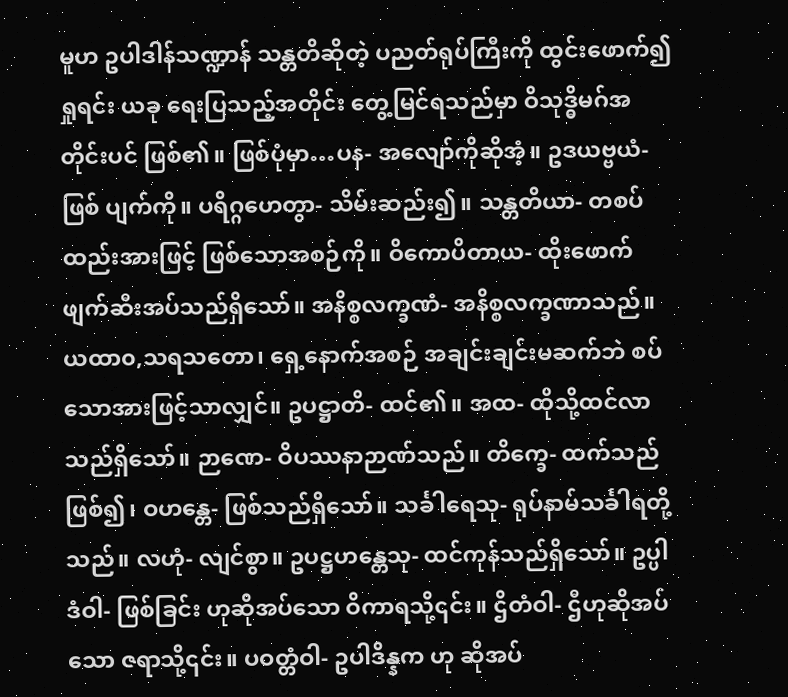မူဟ ဥပါဒါန်သဏ္ဍာန် သန္တတိဆိုတဲ့ ပညတ်ရုပ်ကြီးကို ထွင်းဖောက်၍ရှုရင်း ယခု ရေးပြသည့်အတိုင်း တွေ့မြင်ရသည်မှာ ဝိသုဒ္ဓိမဂ်အတိုင်းပင် ဖြစ်၏။ ဖြစ်ပုံမှာ…ပန- အလျော်ကိုဆိုအံ့။ ဥဒယဗ္ဗယံ- ဖြစ် ပျက်ကို။ ပရိဂ္ဂဟေတွာ- သိမ်းဆည်း၍။ သန္တတိယာ- တစပ်ထည်းအားဖြင့် ဖြစ်သောအစဉ်ကို။ ဝိကောပိတာယ- ထိုးဖောက် ဖျက်ဆီးအပ်သည်ရှိသော်။ အနိစ္စလက္ခဏံ- အနိစ္စလက္ခဏာသည်။ ယထာ၀,သရသတော၊ ရှေ့နောက်အစဉ် အချင်းချင်းမဆက်ဘဲ စပ်သောအားဖြင့်သာလျှင်။ ဥပဋ္ဌာတိ- ထင်၏။ အထ- ထိုသို့ထင်လာသည်ရှိသော်။ ဉာဏေ- ဝိပဿနာဉာဏ်သည်။ တိက္ခေ- ထက်သည်ဖြစ်၍၊ ဝဟန္တေ- ဖြစ်သည်ရှိသော်။ သင်္ခါရေသု- ရုပ်နာမ်သင်္ခါရတို့သည်။ လဟုံ- လျင်စွာ။ ဥပဋ္ဌဟန္တေသု- ထင်ကုန်သည်ရှိသော်။ ဥပ္ပါဒံဝါ- ဖြစ်ခြင်း ဟုဆိုအပ်သော ဝိကာရသို့၎င်း။ ဌိတံဝါ- ဌီဟုဆိုအပ်သော ဇရာသို့၎င်း။ ပဝတ္တံဝါ- ဥပါဒိန္နက ဟု ဆိုအပ်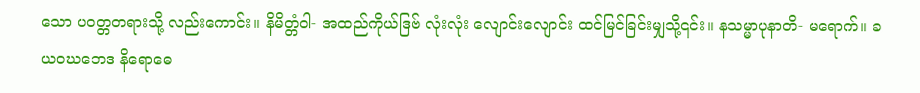သော ပဝတ္တတရားသို့ လည်းကောင်း။ နိမိတ္တံဝါ- အထည်ကိုယ်ဒြဗ် လုံးလုံး လျောင်းလျောင်း ထင်မြင်ခြင်းမျှသို့၎င်း။ နသမ္မာပုနာတိ- မရောက်။ ခယဝဃဘေဒ နိရောဓေ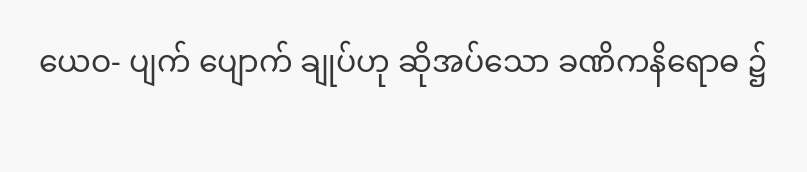ယေဝ- ပျက် ပျောက် ချုပ်ဟု ဆိုအပ်သော ခဏိကနိရောဓ ၌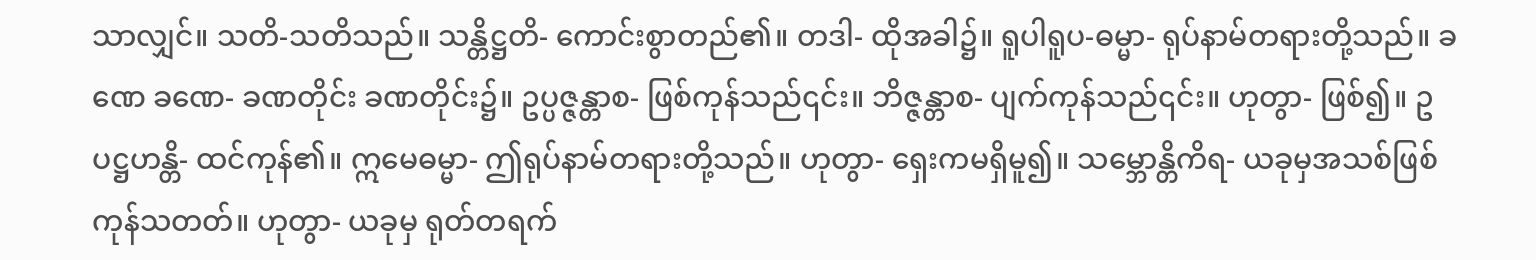သာလျှင်။ သတိ-သတိသည်။ သန္တိဋ္ဌတိ- ကောင်းစွာတည်၏။ တဒါ- ထိုအခါ၌။ ရူပါရူပ-ဓမ္မာ- ရုပ်နာမ်တရားတို့သည်။ ခဏေ ခဏေ- ခဏတိုင်း ခဏတိုင်း၌။ ဥပ္ပဇ္ဇန္တာစ- ဖြစ်ကုန်သည်၎င်း။ ဘိဇ္ဇန္တာစ- ပျက်ကုန်သည်၎င်း။ ဟုတွာ- ဖြစ်၍။ ဥပဋ္ဌဟန္တိ- ထင်ကုန်၏။ ဣမေဓမ္မာ- ဤရုပ်နာမ်တရားတို့သည်။ ဟုတွာ- ရှေးကမရှိမူ၍။ သမ္ဘောန္တိကိရ- ယခုမှအသစ်ဖြစ်ကုန်သတတ်။ ဟုတွာ- ယခုမှ ရုတ်တရက်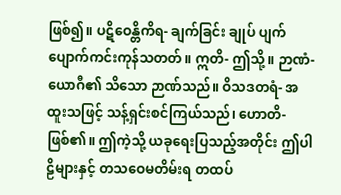ဖြစ်၍။ ပဋိဝေန္တိကိရ- ချက်ခြင်း ချုပ် ပျက် ပျောက်ကင်းကုန်သတတ်။ ဣတိ- ဤသို့။ ဉာဏံ- ယောဂီ၏ သိသော ဉာဏ်သည်။ ဝိသဒတရံ- အထူးသဖြင့် သန့်ရှင်းစင်ကြယ်သည်၊ ဟောတိ- ဖြစ်၏။ ဤကဲ့သို့ ယခုရေးပြသည့်အတိုင်း ဤပါဠိများနှင့် တသဝေမတိမ်းရ တထပ်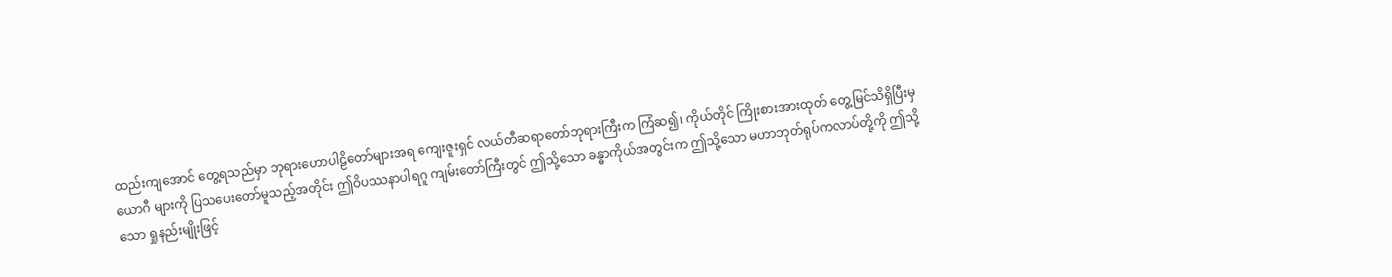ထည်းကျအောင် တွေ့ရသည်မှာ ဘုရားဟောပါဠိတော်များအရ ကျေးဇူးရှင် လယ်တီဆရာတော်ဘုရားကြီးက ကြံဆ၍၊ ကိုယ်တိုင် ကြိုးစားအားထုတ် တွေ့မြင်သိရှိပြီးမှ ယောဂီ များကို ပြသပေးတော်မူသည့်အတိုင်း ဤဝိပဿနာပါရဂူ ကျမ်းတော်ကြီးတွင် ဤသို့သော ခန္ဓာကိုယ်အတွင်းက ဤသို့သော မဟာဘုတ်ရုပ်ကလာပ်တို့ကို ဤသို့သော ရှုနည်းမျိုးဖြင့်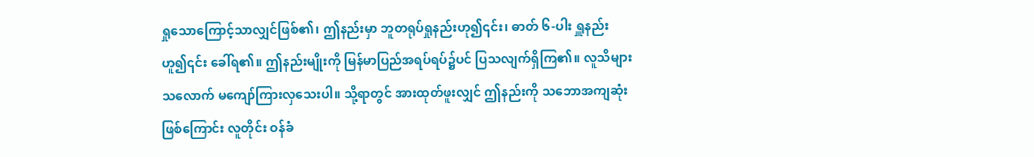ရှုသောကြောင့်သာလျှင်ဖြစ်၏၊ ဤနည်းမှာ ဘူတရုပ်ရှုနည်းဟု၍၎င်း၊ ဓာတ် ၆-ပါး ရှူနည်းဟူ၍၎င်း ခေါ်ရ၏။ ဤနည်းမျိုးကို မြန်မာပြည်အရပ်ရပ်၌ပင် ပြသလျက်ရှိကြ၏။ လူသိများသလောက် မကျော်ကြားလှသေးပါ။ သို့ရာတွင် အားထုတ်ဖူးလျှင် ဤနည်းကို သဘောအကျဆုံးဖြစ်ကြောင်း လူတိုင်း ဝန်ခံ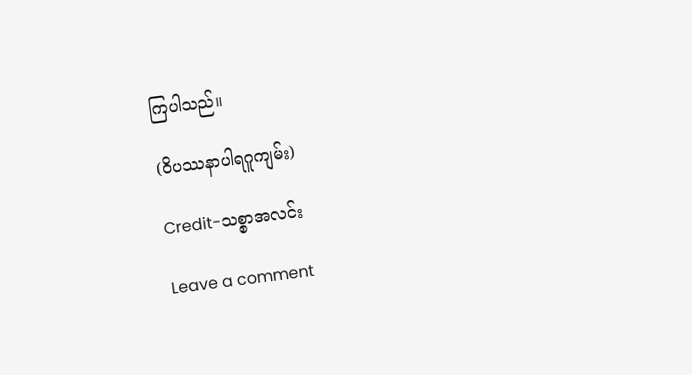ကြပါသည်။

(ဝိပဿနာပါရဂူကျမ်း)

Credit-သစ္စာအလင်း

Leave a comment